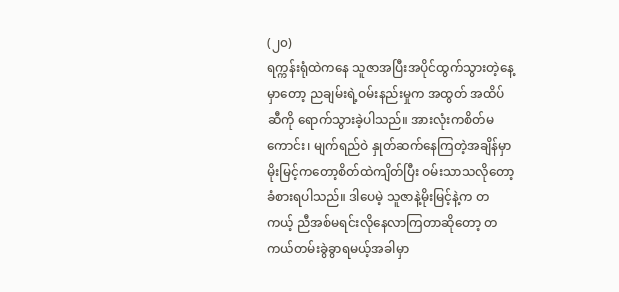(၂၀)
ရက္ကန်းရုံထဲကနေ သူဇာအပြီးအပိုင်ထွက်သွားတဲ့နေ့မှာတော့ ညချမ်းရဲ့ဝမ်းနည်းမှုက အထွတ် အထိပ်ဆီကို ရောက်သွားခဲ့ပါသည်။ အားလုံးကစိတ်မကောင်း၊ မျက်ရည်ဝဲ နှုတ်ဆက်နေကြတဲ့အချိန်မှာ မိုးမြင့်ကတော့စိတ်ထဲကျိတ်ပြီး ဝမ်းသာသလိုတော့ ခံစားရပါသည်။ ဒါပေမဲ့ သူဇာနဲ့မိုးမြင့်နဲ့က တကယ့် ညီအစ်မရင်းလိုနေလာကြတာဆိုတော့ တကယ်တမ်းခွဲခွာရမယ့်အခါမှာ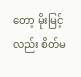တော့ မိုးမြင့်လည်း စိတ်မ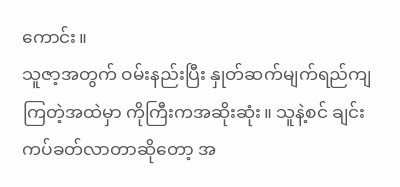ကောင်း။
သူဇာ့အတွက် ဝမ်းနည်းပြီး နှုတ်ဆက်မျက်ရည်ကျကြတဲ့အထဲမှာ ကိုကြီးကအဆိုးဆုံး။ သူနဲ့စင် ချင်းကပ်ခတ်လာတာဆိုတော့ အ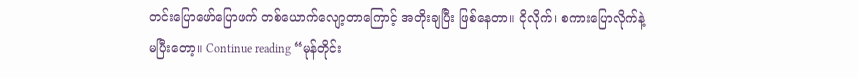တင်းပြောဖော်ပြောဖက် တစ်ယောက်လျော့တာကြောင့် အတိုးချပြီး ဖြစ်နေတာ။ ငိုလိုက်၊ စကားပြောလိုက်နဲ့ မပြီးတော့။ Continue reading “မုန်တိုင်း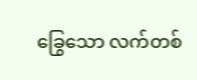ခြွေသော လက်တစ်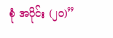စုံ အပိုင်း (၂၀)”